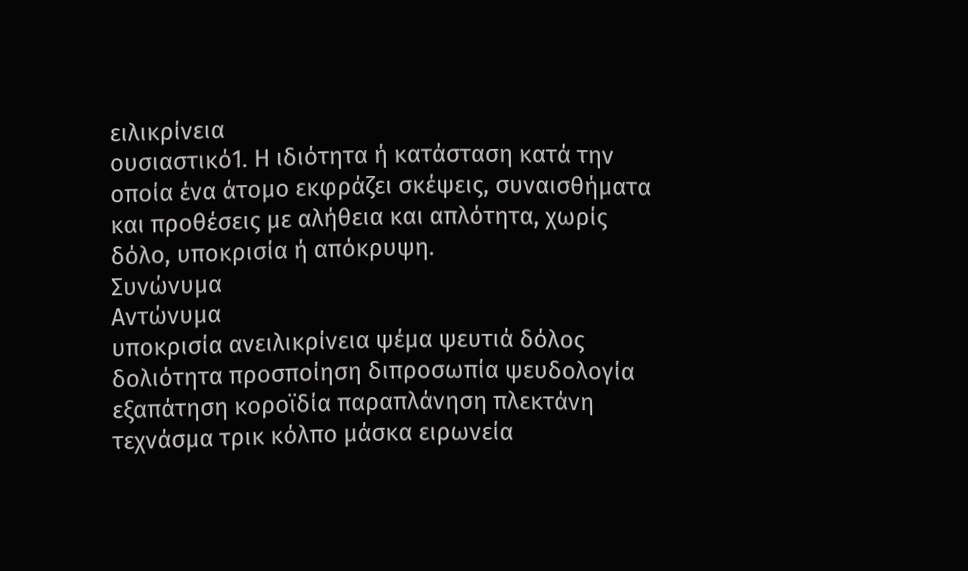ειλικρίνεια
ουσιαστικό1. Η ιδιότητα ή κατάσταση κατά την οποία ένα άτομο εκφράζει σκέψεις, συναισθήματα και προθέσεις με αλήθεια και απλότητα, χωρίς δόλο, υποκρισία ή απόκρυψη.
Συνώνυμα
Αντώνυμα
υποκρισία ανειλικρίνεια ψέμα ψευτιά δόλος δολιότητα προσποίηση διπροσωπία ψευδολογία εξαπάτηση κοροϊδία παραπλάνηση πλεκτάνη τεχνάσμα τρικ κόλπο μάσκα ειρωνεία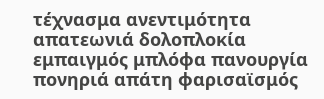τέχνασμα ανεντιμότητα απατεωνιά δολοπλοκία εμπαιγμός μπλόφα πανουργία πονηριά απάτη φαρισαϊσμός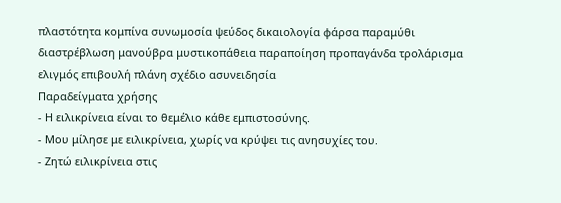πλαστότητα κομπίνα συνωμοσία ψεύδος δικαιολογία φάρσα παραμύθι διαστρέβλωση μανούβρα μυστικοπάθεια παραποίηση προπαγάνδα τρολάρισμα ελιγμός επιβουλή πλάνη σχέδιο ασυνειδησία
Παραδείγματα χρήσης
- Η ειλικρίνεια είναι το θεμέλιο κάθε εμπιστοσύνης.
- Μου μίλησε με ειλικρίνεια, χωρίς να κρύψει τις ανησυχίες του.
- Ζητώ ειλικρίνεια στις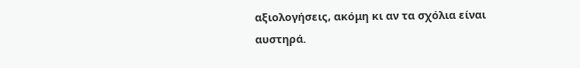αξιολογήσεις, ακόμη κι αν τα σχόλια είναι αυστηρά.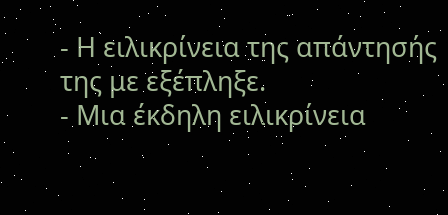- Η ειλικρίνεια της απάντησής της με εξέπληξε.
- Μια έκδηλη ειλικρίνεια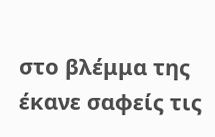στο βλέμμα της έκανε σαφείς τις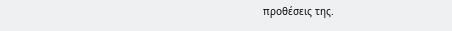προθέσεις της.